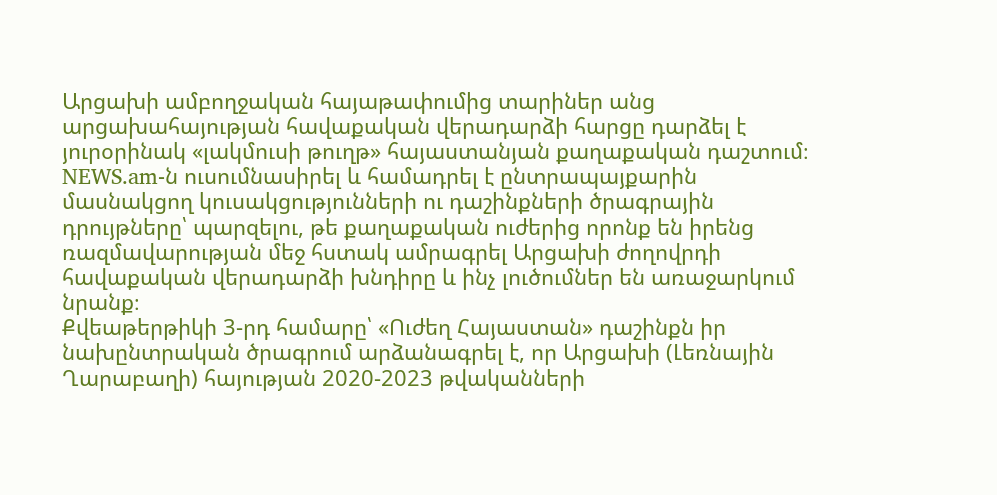Արցախի ամբողջական հայաթափումից տարիներ անց արցախահայության հավաքական վերադարձի հարցը դարձել է յուրօրինակ «լակմուսի թուղթ» հայաստանյան քաղաքական դաշտում։
NEWS.am-ն ուսումնասիրել և համադրել է ընտրապայքարին մասնակցող կուսակցությունների ու դաշինքների ծրագրային դրույթները՝ պարզելու, թե քաղաքական ուժերից որոնք են իրենց ռազմավարության մեջ հստակ ամրագրել Արցախի ժողովրդի հավաքական վերադարձի խնդիրը և ինչ լուծումներ են առաջարկում նրանք։
Քվեաթերթիկի 3-րդ համարը՝ «Ուժեղ Հայաստան» դաշինքն իր նախընտրական ծրագրում արձանագրել է, որ Արցախի (Լեռնային Ղարաբաղի) հայության 2020-2023 թվականների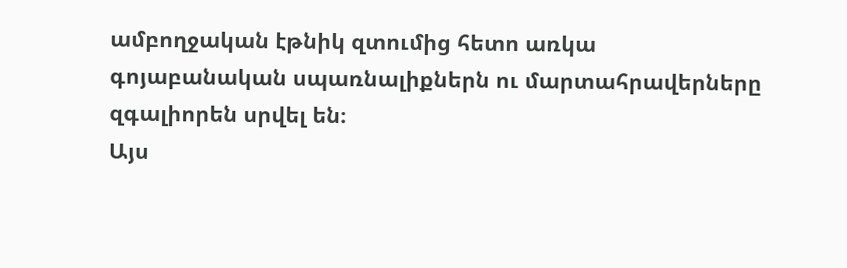ամբողջական էթնիկ զտումից հետո առկա գոյաբանական սպառնալիքներն ու մարտահրավերները զգալիորեն սրվել են։
Այս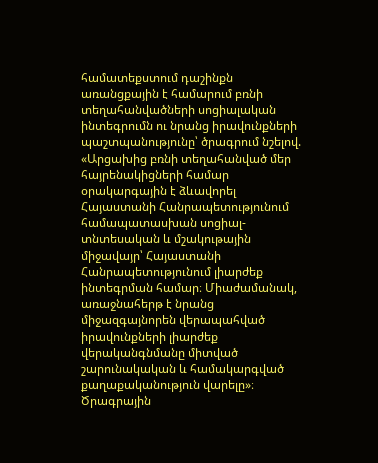համատեքստում դաշինքն առանցքային է համարում բռնի տեղահանվածների սոցիալական ինտեգրումն ու նրանց իրավունքների պաշտպանությունը՝ ծրագրում նշելով. «Արցախից բռնի տեղահանված մեր հայրենակիցների համար օրակարգային է ձևավորել Հայաստանի Հանրապետությունում համապատասխան սոցիալ-տնտեսական և մշակութային միջավայր՝ Հայաստանի Հանրապետությունում լիարժեք ինտեգրման համար։ Միաժամանակ, առաջնահերթ է նրանց միջազգայնորեն վերապահված իրավունքների լիարժեք վերականգնմանը միտված շարունակական և համակարգված քաղաքականություն վարելը»։
Ծրագրային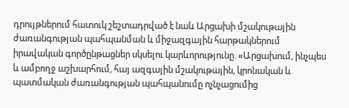դրույթներում հատուկ շեշտադրված է նաև Արցախի մշակութային ժառանգության պահպանման և միջազգային հարթակներում իրավական գործընթացներ սկսելու կարևորությունը. «Արցախում, ինչպես և ամբողջ աշխարհում, հայ ազգային մշակութային, կրոնական և պատմական ժառանգության պահպանումը ոչնչացումից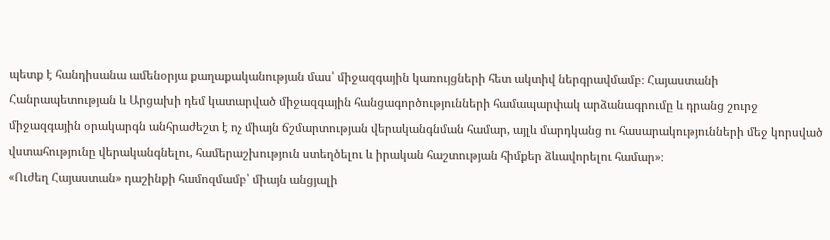պետք է հանդիսանա ամենօրյա քաղաքականության մաս՝ միջազգային կառույցների հետ ակտիվ ներգրավմամբ։ Հայաստանի Հանրապետության և Արցախի դեմ կատարված միջազգային հանցագործությունների համապարփակ արձանագրումը և դրանց շուրջ միջազգային օրակարգն անհրաժեշտ է ոչ միայն ճշմարտության վերականգնման համար, այլև մարդկանց ու հասարակությունների մեջ կորսված վստահությունը վերականգնելու, համերաշխություն ստեղծելու և իրական հաշտության հիմքեր ձևավորելու համար»։
«Ուժեղ Հայաստան» դաշինքի համոզմամբ՝ միայն անցյալի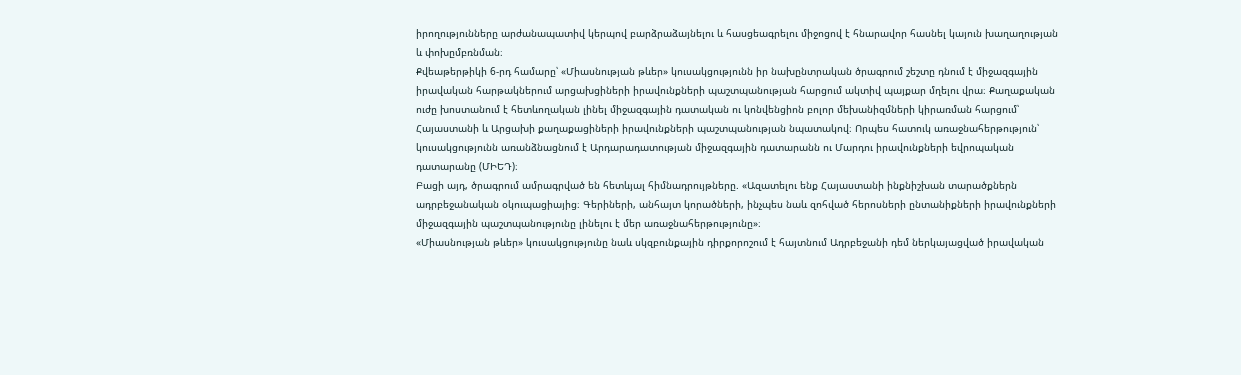իրողությունները արժանապատիվ կերպով բարձրաձայնելու և հասցեագրելու միջոցով է հնարավոր հասնել կայուն խաղաղության և փոխըմբռնման։
Քվեաթերթիկի 6-րդ համարը՝ «Միասնության թևեր» կուսակցությունն իր նախընտրական ծրագրում շեշտը դնում է միջազգային իրավական հարթակներում արցախցիների իրավունքների պաշտպանության հարցում ակտիվ պայքար մղելու վրա։ Քաղաքական ուժը խոստանում է հետևողական լինել միջազգային դատական ու կոնվենցիոն բոլոր մեխանիզմների կիրառման հարցում՝ Հայաստանի և Արցախի քաղաքացիների իրավունքների պաշտպանության նպատակով։ Որպես հատուկ առաջնահերթություն՝ կուսակցությունն առանձնացնում է Արդարադատության միջազգային դատարանն ու Մարդու իրավունքների եվրոպական դատարանը (ՄԻԵԴ)։
Բացի այդ, ծրագրում ամրագրված են հետևյալ հիմնադրույթները. «Ազատելու ենք Հայաստանի ինքնիշխան տարածքներն ադրբեջանական օկուպացիայից։ Գերիների, անհայտ կորածների, ինչպես նաև զոհված հերոսների ընտանիքների իրավունքների միջազգային պաշտպանությունը լինելու է մեր առաջնահերթությունը»։
«Միասնության թևեր» կուսակցությունը նաև սկզբունքային դիրքորոշում է հայտնում Ադրբեջանի դեմ ներկայացված իրավական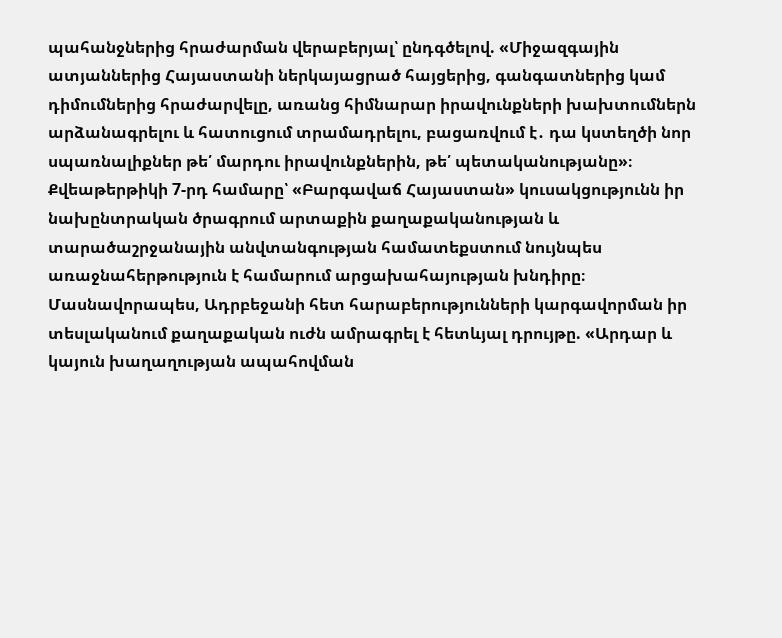պահանջներից հրաժարման վերաբերյալ՝ ընդգծելով. «Միջազգային ատյաններից Հայաստանի ներկայացրած հայցերից, գանգատներից կամ դիմումներից հրաժարվելը, առանց հիմնարար իրավունքների խախտումներն արձանագրելու և հատուցում տրամադրելու, բացառվում է․ դա կստեղծի նոր սպառնալիքներ թե՛ մարդու իրավունքներին, թե՛ պետականությանը»։
Քվեաթերթիկի 7-րդ համարը՝ «Բարգավաճ Հայաստան» կուսակցությունն իր նախընտրական ծրագրում արտաքին քաղաքականության և տարածաշրջանային անվտանգության համատեքստում նույնպես առաջնահերթություն է համարում արցախահայության խնդիրը։ Մասնավորապես, Ադրբեջանի հետ հարաբերությունների կարգավորման իր տեսլականում քաղաքական ուժն ամրագրել է հետևյալ դրույթը. «Արդար և կայուն խաղաղության ապահովման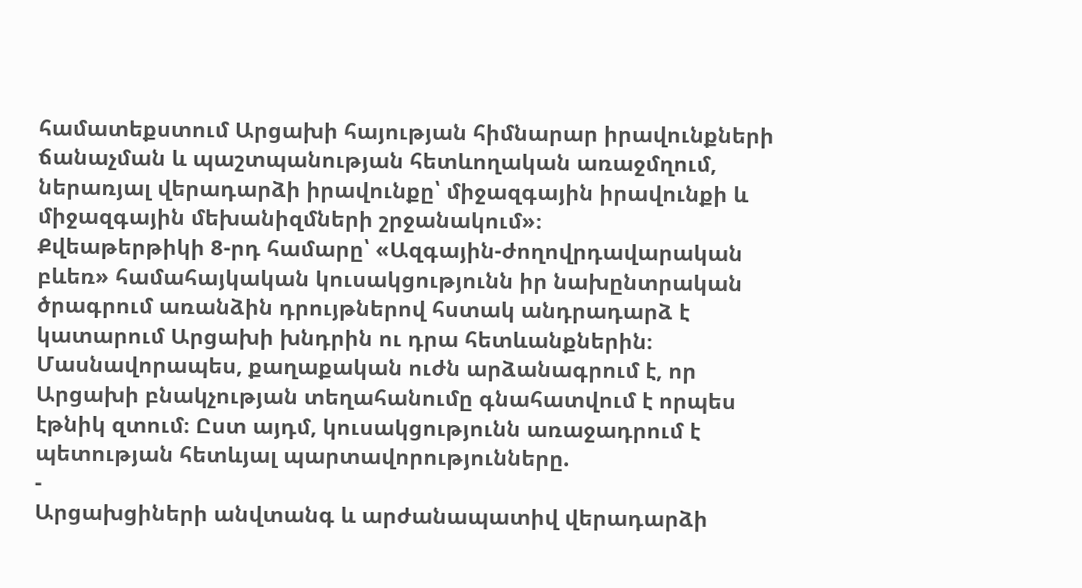համատեքստում Արցախի հայության հիմնարար իրավունքների ճանաչման և պաշտպանության հետևողական առաջմղում, ներառյալ վերադարձի իրավունքը՝ միջազգային իրավունքի և միջազգային մեխանիզմների շրջանակում»։
Քվեաթերթիկի 8-րդ համարը՝ «Ազգային-ժողովրդավարական բևեռ» համահայկական կուսակցությունն իր նախընտրական ծրագրում առանձին դրույթներով հստակ անդրադարձ է կատարում Արցախի խնդրին ու դրա հետևանքներին։ Մասնավորապես, քաղաքական ուժն արձանագրում է, որ Արցախի բնակչության տեղահանումը գնահատվում է որպես էթնիկ զտում։ Ըստ այդմ, կուսակցությունն առաջադրում է պետության հետևյալ պարտավորությունները.
-
Արցախցիների անվտանգ և արժանապատիվ վերադարձի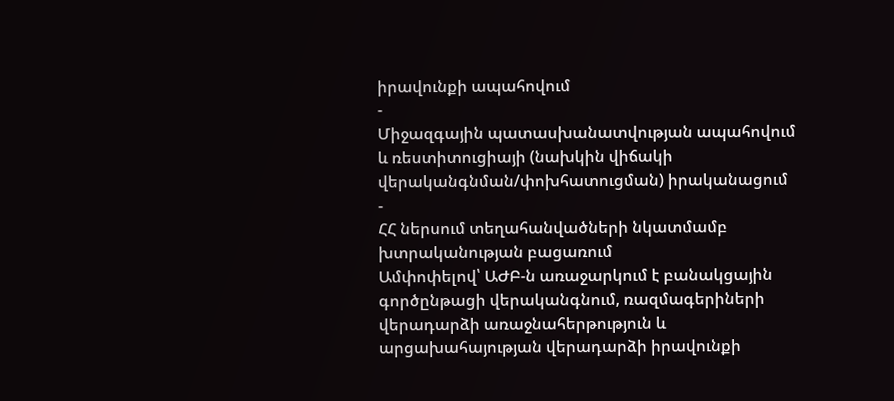իրավունքի ապահովում
-
Միջազգային պատասխանատվության ապահովում և ռեստիտուցիայի (նախկին վիճակի վերականգնման/փոխհատուցման) իրականացում
-
ՀՀ ներսում տեղահանվածների նկատմամբ խտրականության բացառում
Ամփոփելով՝ ԱԺԲ-ն առաջարկում է բանակցային գործընթացի վերականգնում, ռազմագերիների վերադարձի առաջնահերթություն և արցախահայության վերադարձի իրավունքի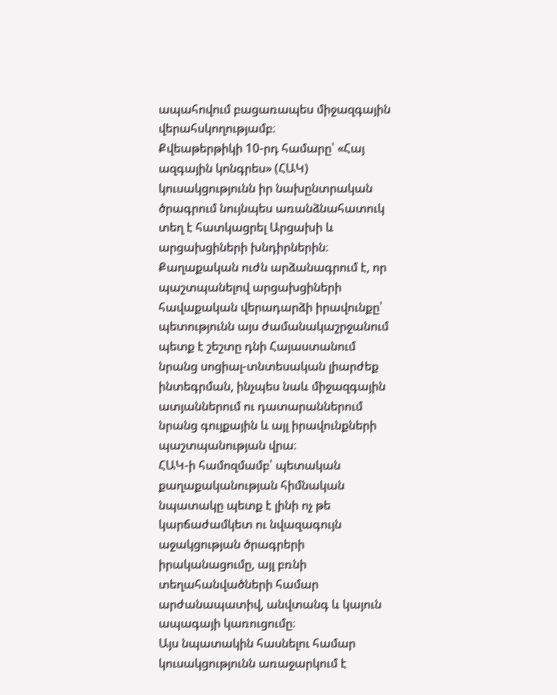ապահովում բացառապես միջազգային վերահսկողությամբ։
Քվեաթերթիկի 10-րդ համարը՝ «Հայ ազգային կոնգրես» (ՀԱԿ) կուսակցությունն իր նախընտրական ծրագրում նույնպես առանձնահատուկ տեղ է հատկացրել Արցախի և արցախցիների խնդիրներին։
Քաղաքական ուժն արձանագրում է, որ պաշտպանելով արցախցիների հավաքական վերադարձի իրավունքը՝ պետությունն այս ժամանակաշրջանում պետք է շեշտը դնի Հայաստանում նրանց սոցիալ-տնտեսական լիարժեք ինտեգրման, ինչպես նաև միջազգային ատյաններում ու դատարաններում նրանց գույքային և այլ իրավունքների պաշտպանության վրա։
ՀԱԿ-ի համոզմամբ՝ պետական քաղաքականության հիմնական նպատակը պետք է լինի ոչ թե կարճաժամկետ ու նվազագույն աջակցության ծրագրերի իրականացումը, այլ բռնի տեղահանվածների համար արժանապատիվ, անվտանգ և կայուն ապագայի կառուցումը։
Այս նպատակին հասնելու համար կուսակցությունն առաջարկում է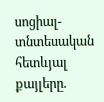սոցիալ-տնտեսական հետևյալ քայլերը.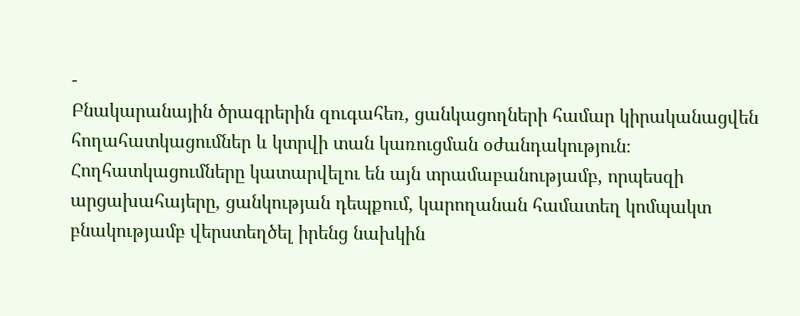-
Բնակարանային ծրագրերին զուգահեռ, ցանկացողների համար կիրականացվեն հողահատկացումներ և կտրվի տան կառուցման օժանդակություն։ Հողհատկացումները կատարվելու են այն տրամաբանությամբ, որպեսզի արցախահայերը, ցանկության դեպքում, կարողանան համատեղ կոմպակտ բնակությամբ վերստեղծել իրենց նախկին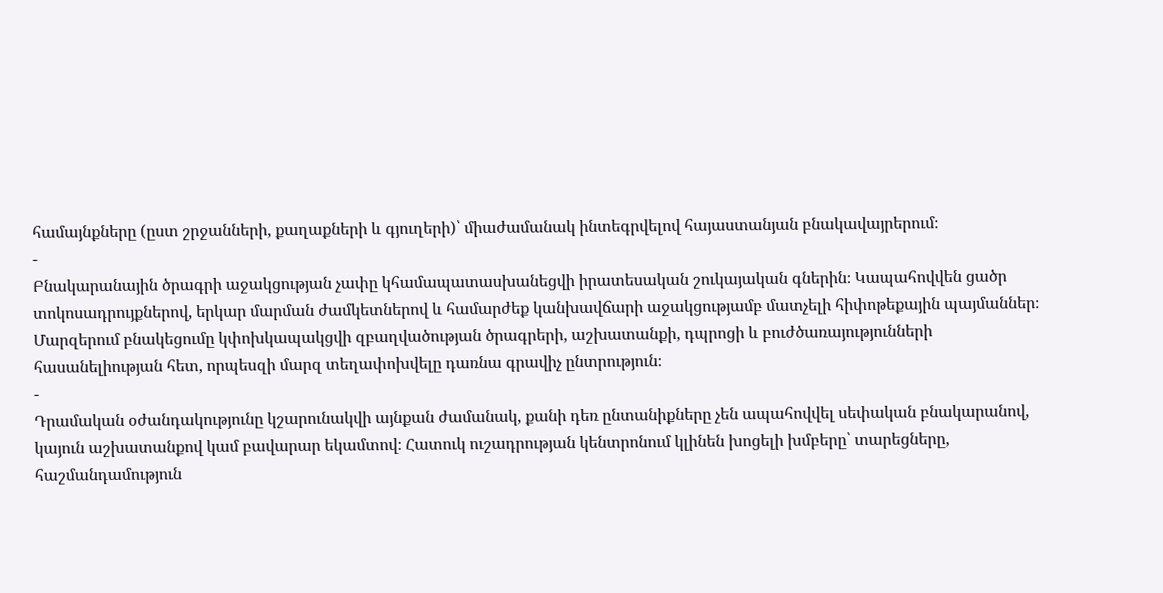համայնքները (ըստ շրջանների, քաղաքների և գյուղերի)՝ միաժամանակ ինտեգրվելով հայաստանյան բնակավայրերում։
-
Բնակարանային ծրագրի աջակցության չափը կհամապատասխանեցվի իրատեսական շուկայական գներին։ Կապահովվեն ցածր տոկոսադրույքներով, երկար մարման ժամկետներով և համարժեք կանխավճարի աջակցությամբ մատչելի հիփոթեքային պայմաններ։ Մարզերում բնակեցումը կփոխկապակցվի զբաղվածության ծրագրերի, աշխատանքի, դպրոցի և բուժծառայությունների հասանելիության հետ, որպեսզի մարզ տեղափոխվելը դառնա գրավիչ ընտրություն։
-
Դրամական օժանդակությունը կշարունակվի այնքան ժամանակ, քանի դեռ ընտանիքները չեն ապահովվել սեփական բնակարանով, կայուն աշխատանքով կամ բավարար եկամտով։ Հատուկ ուշադրության կենտրոնում կլինեն խոցելի խմբերը՝ տարեցները, հաշմանդամություն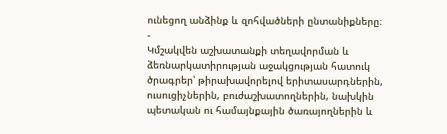ունեցող անձինք և զոհվածների ընտանիքները։
-
Կմշակվեն աշխատանքի տեղավորման և ձեռնարկատիրության աջակցության հատուկ ծրագրեր՝ թիրախավորելով երիտասարդներին, ուսուցիչներին, բուժաշխատողներին, նախկին պետական ու համայնքային ծառայողներին և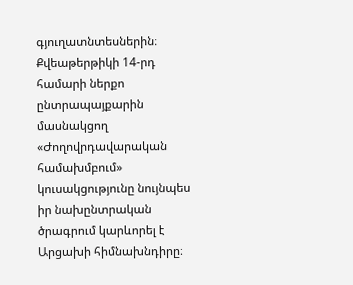գյուղատնտեսներին։
Քվեաթերթիկի 14-րդ համարի ներքո ընտրապայքարին մասնակցող «Ժողովրդավարական համախմբում» կուսակցությունը նույնպես իր նախընտրական ծրագրում կարևորել է Արցախի հիմնախնդիրը։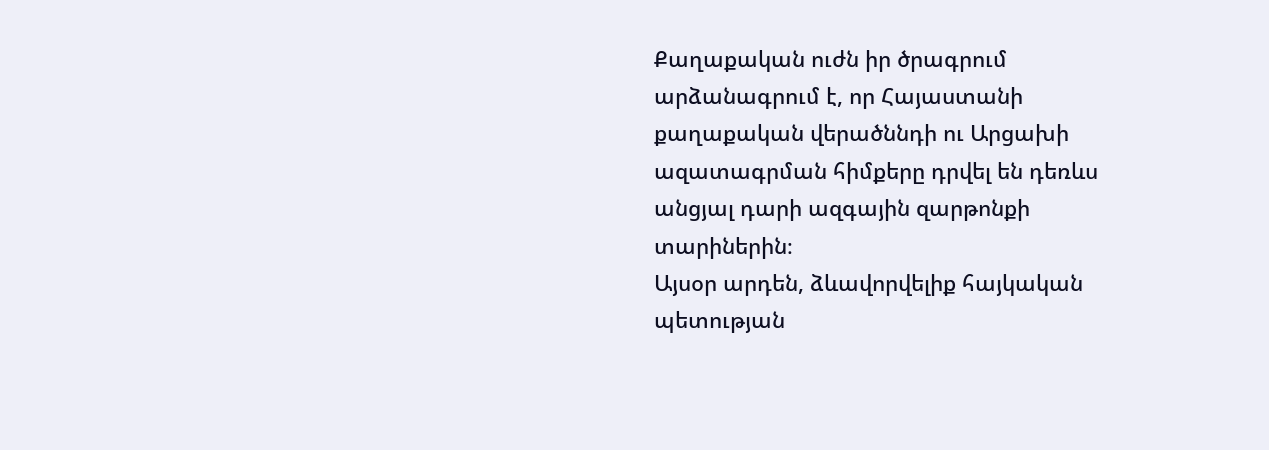Քաղաքական ուժն իր ծրագրում արձանագրում է, որ Հայաստանի քաղաքական վերածննդի ու Արցախի ազատագրման հիմքերը դրվել են դեռևս անցյալ դարի ազգային զարթոնքի տարիներին։
Այսօր արդեն, ձևավորվելիք հայկական պետության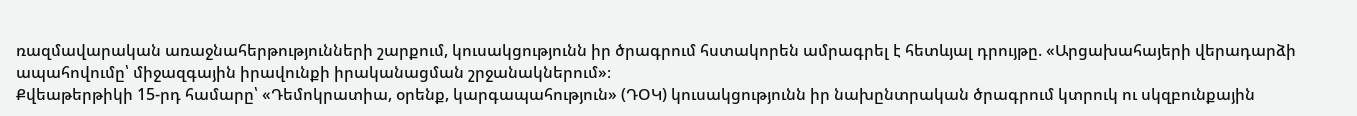ռազմավարական առաջնահերթությունների շարքում, կուսակցությունն իր ծրագրում հստակորեն ամրագրել է հետևյալ դրույթը. «Արցախահայերի վերադարձի ապահովումը՝ միջազգային իրավունքի իրականացման շրջանակներում»։
Քվեաթերթիկի 15-րդ համարը՝ «Դեմոկրատիա, օրենք, կարգապահություն» (ԴՕԿ) կուսակցությունն իր նախընտրական ծրագրում կտրուկ ու սկզբունքային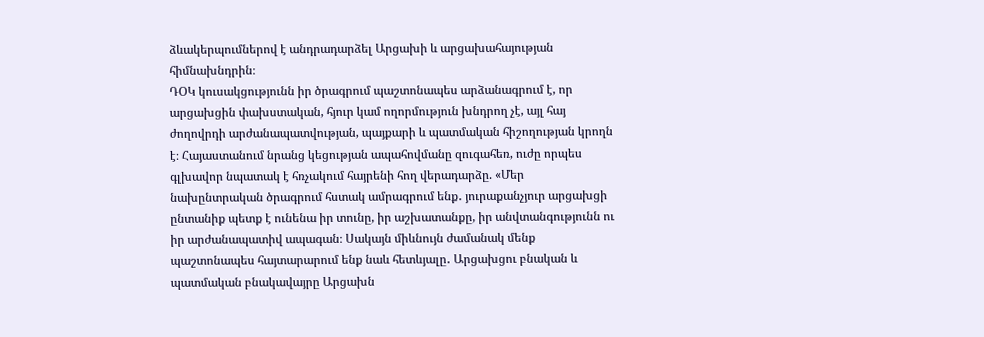ձևակերպումներով է անդրադարձել Արցախի և արցախահայության հիմնախնդրին։
ԴՕԿ կուսակցությունն իր ծրագրում պաշտոնապես արձանագրում է, որ արցախցին փախստական, հյուր կամ ողորմություն խնդրող չէ, այլ հայ ժողովրդի արժանապատվության, պայքարի և պատմական հիշողության կրողն է։ Հայաստանում նրանց կեցության ապահովմանը զուգահեռ, ուժը որպես գլխավոր նպատակ է հռչակում հայրենի հող վերադարձը. «Մեր նախընտրական ծրագրում հստակ ամրագրում ենք․ յուրաքանչյուր արցախցի ընտանիք պետք է ունենա իր տունը, իր աշխատանքը, իր անվտանգությունն ու իր արժանապատիվ ապագան։ Սակայն միևնույն ժամանակ մենք պաշտոնապես հայտարարում ենք նաև հետևյալը․ Արցախցու բնական և պատմական բնակավայրը Արցախն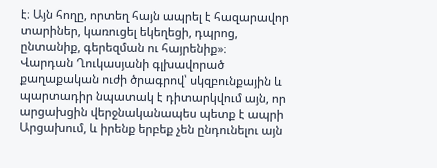է։ Այն հողը, որտեղ հայն ապրել է հազարավոր տարիներ, կառուցել եկեղեցի, դպրոց, ընտանիք, գերեզման ու հայրենիք»։
Վարդան Ղուկասյանի գլխավորած քաղաքական ուժի ծրագրով՝ սկզբունքային և պարտադիր նպատակ է դիտարկվում այն, որ արցախցին վերջնականապես պետք է ապրի Արցախում, և իրենք երբեք չեն ընդունելու այն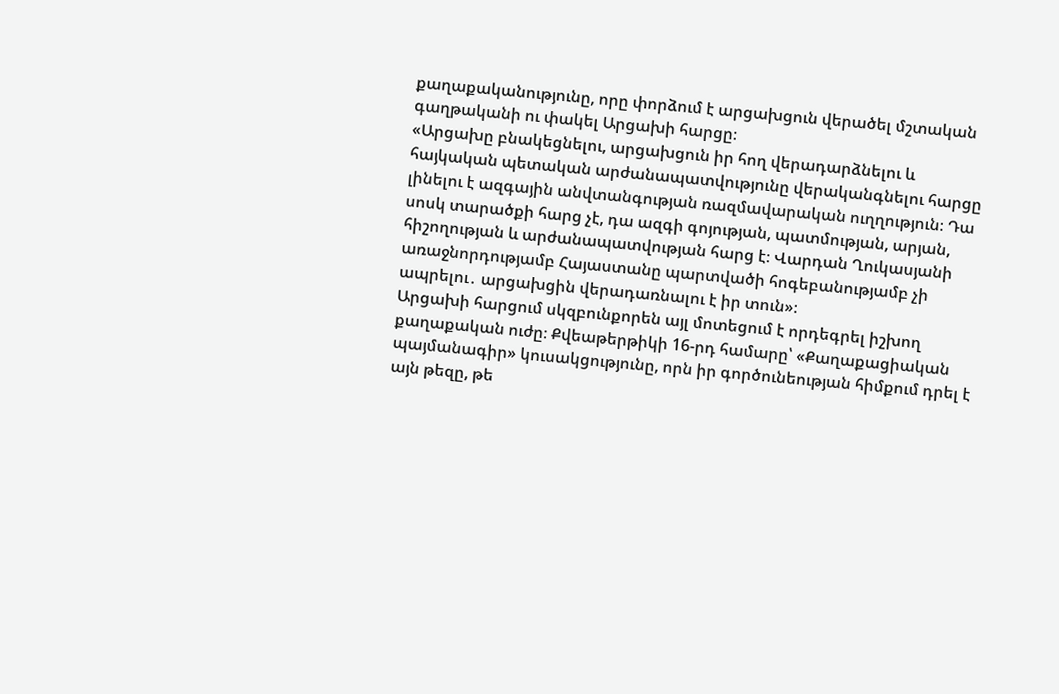քաղաքականությունը, որը փորձում է արցախցուն վերածել մշտական գաղթականի ու փակել Արցախի հարցը։
«Արցախը բնակեցնելու, արցախցուն իր հող վերադարձնելու և հայկական պետական արժանապատվությունը վերականգնելու հարցը լինելու է ազգային անվտանգության ռազմավարական ուղղություն։ Դա սոսկ տարածքի հարց չէ, դա ազգի գոյության, պատմության, արյան, հիշողության և արժանապատվության հարց է։ Վարդան Ղուկասյանի առաջնորդությամբ Հայաստանը պարտվածի հոգեբանությամբ չի ապրելու․ արցախցին վերադառնալու է իր տուն»։
Արցախի հարցում սկզբունքորեն այլ մոտեցում է որդեգրել իշխող քաղաքական ուժը։ Քվեաթերթիկի 16-րդ համարը՝ «Քաղաքացիական պայմանագիր» կուսակցությունը, որն իր գործունեության հիմքում դրել է այն թեզը, թե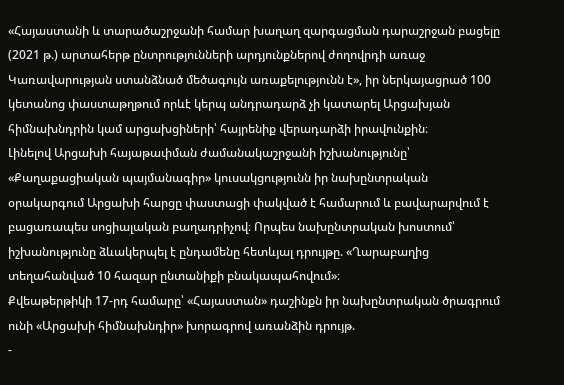«Հայաստանի և տարածաշրջանի համար խաղաղ զարգացման դարաշրջան բացելը (2021 թ.) արտահերթ ընտրությունների արդյունքներով ժողովրդի առաջ Կառավարության ստանձնած մեծագույն առաքելությունն է», իր ներկայացրած 100 կետանոց փաստաթղթում որևէ կերպ անդրադարձ չի կատարել Արցախյան հիմնախնդրին կամ արցախցիների՝ հայրենիք վերադարձի իրավունքին։
Լինելով Արցախի հայաթափման ժամանակաշրջանի իշխանությունը՝ «Քաղաքացիական պայմանագիր» կուսակցությունն իր նախընտրական օրակարգում Արցախի հարցը փաստացի փակված է համարում և բավարարվում է բացառապես սոցիալական բաղադրիչով։ Որպես նախընտրական խոստում՝ իշխանությունը ձևակերպել է ընդամենը հետևյալ դրույթը. «Ղարաբաղից տեղահանված 10 հազար ընտանիքի բնակապահովում»։
Քվեաթերթիկի 17-րդ համարը՝ «Հայաստան» դաշինքն իր նախընտրական ծրագրում ունի «Արցախի հիմնախնդիր» խորագրով առանձին դրույթ.
-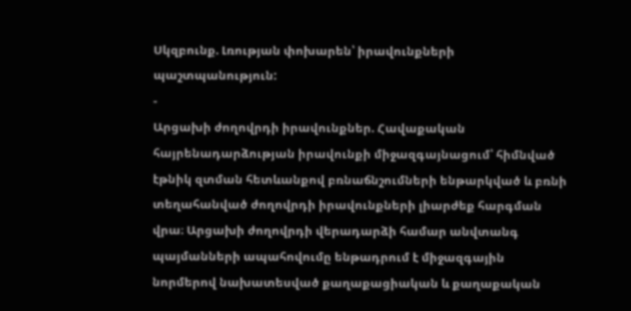Սկզբունք. Լռության փոխարեն՝ իրավունքների պաշտպանություն:
-
Արցախի ժողովրդի իրավունքներ. Հավաքական հայրենադարձության իրավունքի միջազգայնացում՝ հիմնված էթնիկ զտման հետևանքով բռնաճնշումների ենթարկված և բռնի տեղահանված ժողովրդի իրավունքների լիարժեք հարգման վրա։ Արցախի ժողովրդի վերադարձի համար անվտանգ պայմանների ապահովումը ենթադրում է միջազգային նորմերով նախատեսված քաղաքացիական և քաղաքական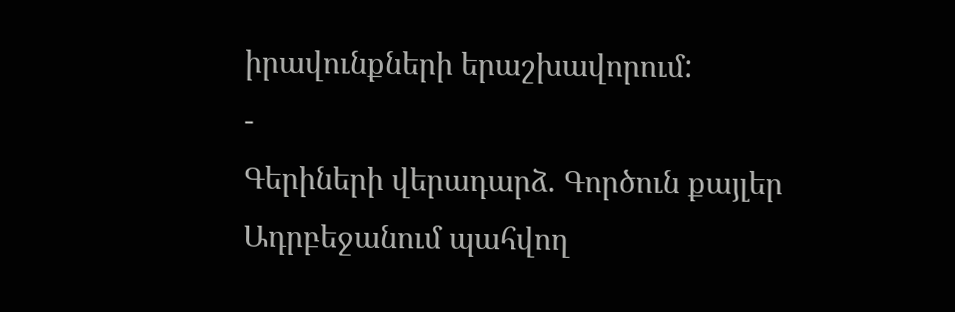իրավունքների երաշխավորում:
-
Գերիների վերադարձ. Գործուն քայլեր Ադրբեջանում պահվող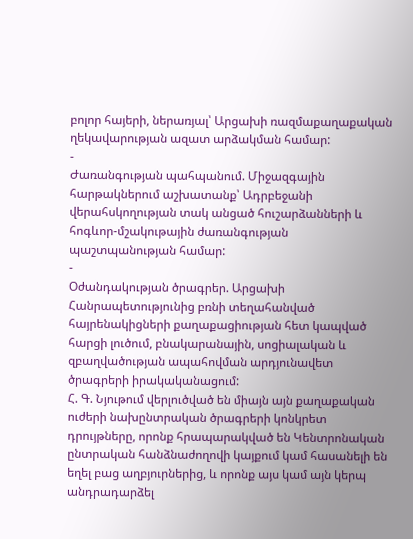բոլոր հայերի, ներառյալ՝ Արցախի ռազմաքաղաքական ղեկավարության ազատ արձակման համար:
-
Ժառանգության պահպանում. Միջազգային հարթակներում աշխատանք՝ Ադրբեջանի վերահսկողության տակ անցած հուշարձանների և հոգևոր-մշակութային ժառանգության պաշտպանության համար:
-
Օժանդակության ծրագրեր. Արցախի Հանրապետությունից բռնի տեղահանված հայրենակիցների քաղաքացիության հետ կապված հարցի լուծում, բնակարանային, սոցիալական և զբաղվածության ապահովման արդյունավետ ծրագրերի իրակականացում:
Հ. Գ. Նյութում վերլուծված են միայն այն քաղաքական ուժերի նախընտրական ծրագրերի կոնկրետ դրույթները, որոնք հրապարակված են Կենտրոնական ընտրական հանձնաժողովի կայքում կամ հասանելի են եղել բաց աղբյուրներից, և որոնք այս կամ այն կերպ անդրադարձել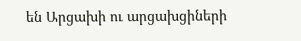են Արցախի ու արցախցիների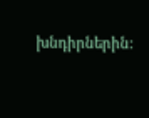խնդիրներին: